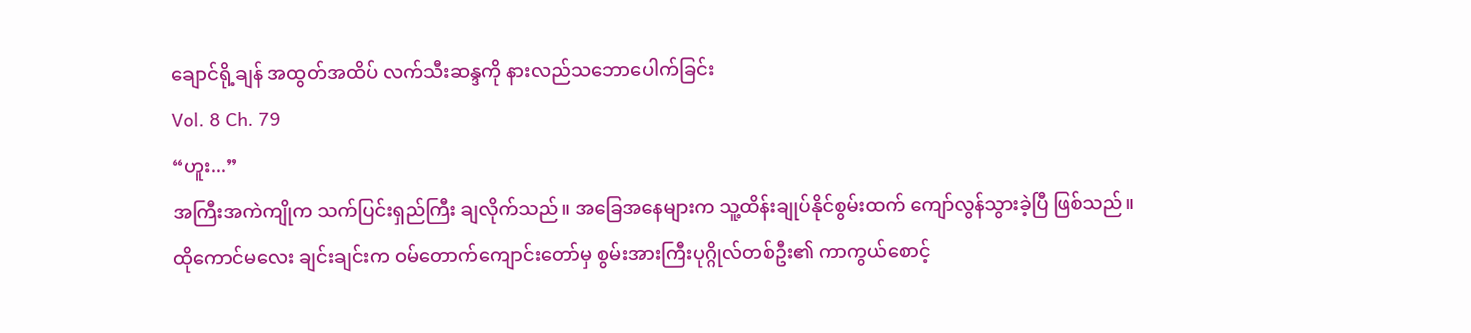ချောင်ရို့ချန် အထွတ်အထိပ် လက်သီးဆန္ဒကို နားလည်သဘောပေါက်ခြင်း
Vol. 8 Ch. 79
“ဟူး...”
အကြီးအကဲကျိုက သက်ပြင်းရှည်ကြီး ချလိုက်သည်။ အခြေအနေများက သူ့ထိန်းချုပ်နိုင်စွမ်းထက် ကျော်လွန်သွားခဲ့ပြီ ဖြစ်သည်။
ထိုကောင်မလေး ချင်းချင်းက ဝမ်တောက်ကျောင်းတော်မှ စွမ်းအားကြီးပုဂ္ဂိုလ်တစ်ဦး၏ ကာကွယ်စောင့်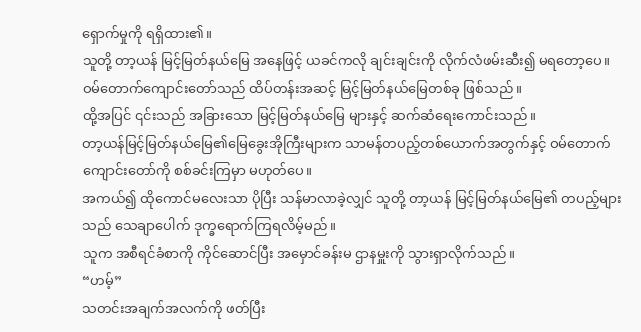ရှောက်မှုကို ရရှိထား၏။
သူတို့ တာ့ယန် မြင့်မြတ်နယ်မြေ အနေဖြင့် ယခင်ကလို ချင်းချင်းကို လိုက်လံဖမ်းဆီး၍ မရတော့ပေ။
ဝမ်တောက်ကျောင်းတော်သည် ထိပ်တန်းအဆင့် မြင့်မြတ်နယ်မြေတစ်ခု ဖြစ်သည်။
ထို့အပြင် ၎င်းသည် အခြားသော မြင့်မြတ်နယ်မြေ များနှင့် ဆက်ဆံရေးကောင်းသည်။
တာ့ယန်မြင့်မြတ်နယ်မြေ၏မြေခွေးအိုကြီးများက သာမန်တပည့်တစ်ယောက်အတွက်နှင့် ဝမ်တောက်ကျောင်းတော်ကို စစ်ခင်းကြမှာ မဟုတ်ပေ။
အကယ်၍ ထိုကောင်မလေးသာ ပိုပြီး သန်မာလာခဲ့လျှင် သူတို့ တာ့ယန် မြင့်မြတ်နယ်မြေ၏ တပည့်များသည် သေချာပေါက် ဒုက္ခရောက်ကြရလိမ့်မည်။
သူက အစီရင်ခံစာကို ကိုင်ဆောင်ပြီး အမှောင်ခန်းမ ဌာနမှူးကို သွားရှာလိုက်သည်။
“ဟမ့်”
သတင်းအချက်အလက်ကို ဖတ်ပြီး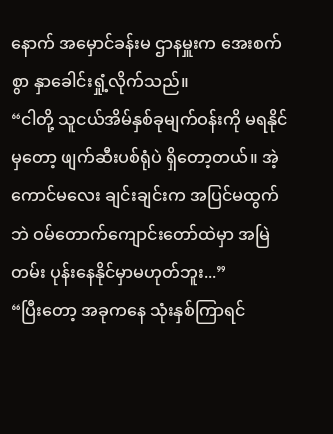နောက် အမှောင်ခန်းမ ဌာနမှူးက အေးစက်စွာ နှာခေါင်းရှုံ့လိုက်သည်။
“ငါတို့ သူငယ်အိမ်နှစ်ခုမျက်ဝန်းကို မရနိုင်မှတော့ ဖျက်ဆီးပစ်ရုံပဲ ရှိတော့တယ်။ အဲ့ကောင်မလေး ချင်းချင်းက အပြင်မထွက်ဘဲ ဝမ်တောက်ကျောင်းတော်ထဲမှာ အမြဲတမ်း ပုန်းနေနိုင်မှာမဟုတ်ဘူး...”
“ပြီးတော့ အခုကနေ သုံးနှစ်ကြာရင်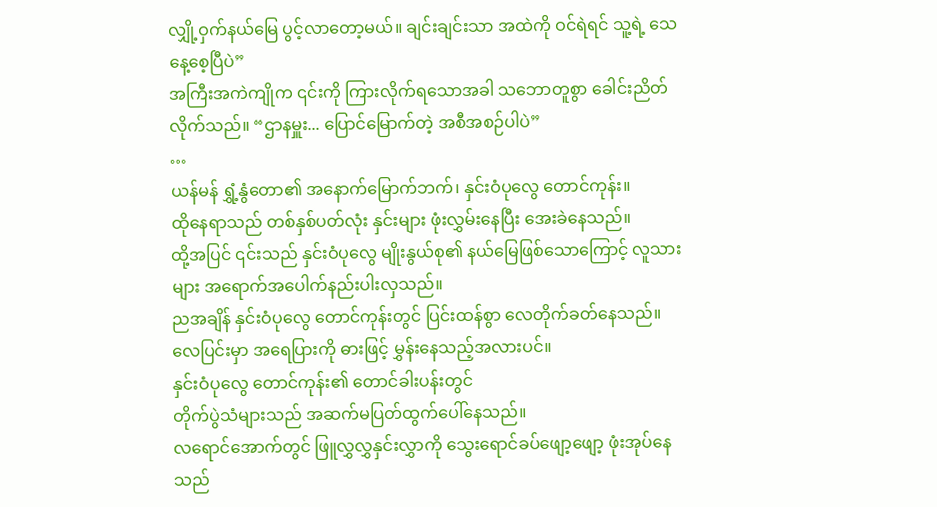လျှို့ဝှက်နယ်မြေ ပွင့်လာတော့မယ်။ ချင်းချင်းသာ အထဲကို ဝင်ရဲရင် သူ့ရဲ့ သေနေ့စေ့ပြီပဲ”
အကြီးအကဲကျိုက ၎င်းကို ကြားလိုက်ရသောအခါ သဘောတူစွာ ခေါင်းညိတ်လိုက်သည်။ “ဌာနမှူး... ပြောင်မြောက်တဲ့ အစီအစဉ်ပါပဲ”
…
ယန်မန် ရွှံ့နွံတော၏ အနောက်မြောက်ဘက်၊ နှင်းဝံပုလွေ တောင်ကုန်း။
ထိုနေရာသည် တစ်နှစ်ပတ်လုံး နှင်းများ ဖုံးလွှမ်းနေပြီး အေးခဲနေသည်။
ထို့အပြင် ၎င်းသည် နှင်းဝံပုလွေ မျိုးနွယ်စု၏ နယ်မြေဖြစ်သောကြောင့် လူသားများ အရောက်အပေါက်နည်းပါးလှသည်။
ညအချိန် နှင်းဝံပုလွေ တောင်ကုန်းတွင် ပြင်းထန်စွာ လေတိုက်ခတ်နေသည်။
လေပြင်းမှာ အရေပြားကို ဓားဖြင့် မွှန်းနေသည့်အလားပင်။
နှင်းဝံပုလွေ တောင်ကုန်း၏ တောင်ခါးပန်းတွင်
တိုက်ပွဲသံများသည် အဆက်မပြတ်ထွက်ပေါ်နေသည်။
လရောင်အောက်တွင် ဖြူလွှလွှနှင်းလွှာကို သွေးရောင်ခပ်ဖျော့ဖျော့ ဖုံးအုပ်နေသည်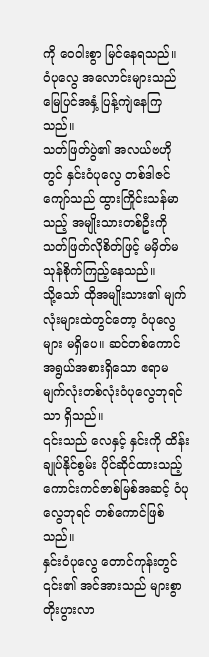ကို ဝေဝါးစွာ မြင်နေရသည်။
ဝံပုလွေ အလောင်းများသည် မြေပြင်အနှံ့ ပြန့်ကျဲနေကြသည်။
သတ်ဖြတ်ပွဲ၏ အလယ်ဗဟိုတွင် နှင်းဝံပုလွေ တစ်ဒါဇင်ကျော်သည် ထွားကြိုင်းသန်မာသည့် အမျိုးသားတစ်ဦးကို သတ်ဖြတ်လိုစိတ်ဖြင့် မမှိတ်မသုန်စိုက်ကြည့်နေသည်။
သို့သော် ထိုအမျိုးသား၏ မျက်လုံးများထဲတွင်တော့ ဝံပုလွေများ မရှိပေ။ ဆင်တစ်ကောင်အရွယ်အစားရှိသော ဧရာမ မျက်လုံးတစ်လုံးဝံပုလွေဘုရင်သာ ရှိသည်။
၎င်းသည် လေနှင့် နှင်းကို ထိန်းချုပ်နိုင်စွမ်း ပိုင်ဆိုင်ထားသည့် ကောင်းကင်ဇာစ်မြစ်အဆင့် ဝံပုလွေဘုရင် တစ်ကောင်ဖြစ်သည်။
နှင်းဝံပုလွေ တောင်ကုန်းတွင် ၎င်း၏ အင်အားသည် များစွာ တိုးပွားလာ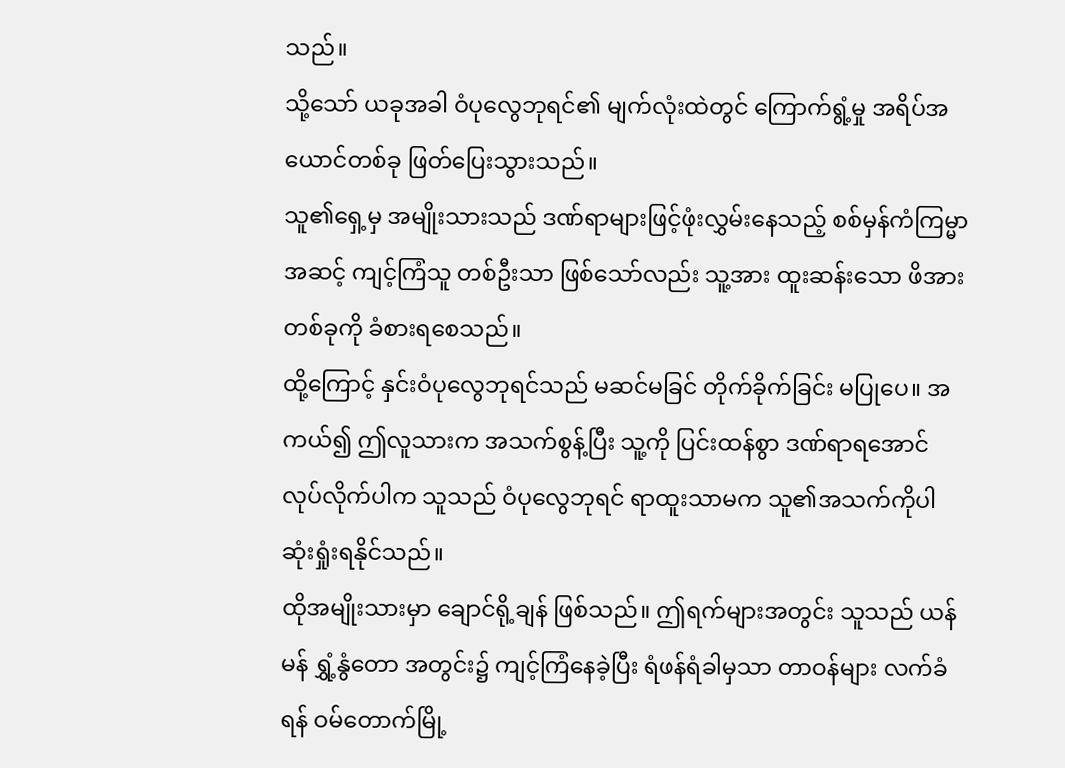သည်။
သို့သော် ယခုအခါ ဝံပုလွေဘုရင်၏ မျက်လုံးထဲတွင် ကြောက်ရွံ့မှု အရိပ်အယောင်တစ်ခု ဖြတ်ပြေးသွားသည်။
သူ၏ရှေ့မှ အမျိုးသားသည် ဒဏ်ရာများဖြင့်ဖုံးလွှမ်းနေသည့် စစ်မှန်ကံကြမ္မာအဆင့် ကျင့်ကြံသူ တစ်ဦးသာ ဖြစ်သော်လည်း သူ့အား ထူးဆန်းသော ဖိအားတစ်ခုကို ခံစားရစေသည်။
ထို့ကြောင့် နှင်းဝံပုလွေဘုရင်သည် မဆင်မခြင် တိုက်ခိုက်ခြင်း မပြုပေ။ အကယ်၍ ဤလူသားက အသက်စွန့်ပြီး သူ့ကို ပြင်းထန်စွာ ဒဏ်ရာရအောင် လုပ်လိုက်ပါက သူသည် ဝံပုလွေဘုရင် ရာထူးသာမက သူ၏အသက်ကိုပါ ဆုံးရှုံးရနိုင်သည်။
ထိုအမျိုးသားမှာ ချောင်ရို့ချန် ဖြစ်သည်။ ဤရက်များအတွင်း သူသည် ယန်မန် ရွှံ့နွံတော အတွင်း၌ ကျင့်ကြံနေခဲ့ပြီး ရံဖန်ရံခါမှသာ တာဝန်များ လက်ခံရန် ဝမ်တောက်မြို့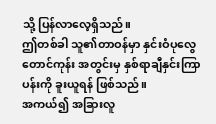သို့ ပြန်လာလေ့ရှိသည်။
ဤတစ်ခါ သူ၏တာဝန်မှာ နှင်းဝံပုလွေ တောင်ကုန်း အတွင်းမှ နှစ်ရာချီနှင်းကြာပန်းကို ခူးယူရန် ဖြစ်သည်။
အကယ်၍ အခြားလူ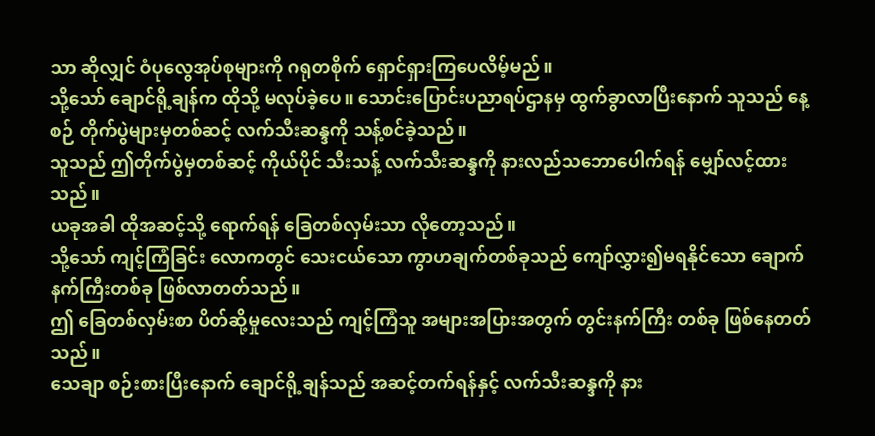သာ ဆိုလျှင် ဝံပုလွေအုပ်စုများကို ဂရုတစိုက် ရှောင်ရှားကြပေလိမ့်မည်။
သို့သော် ချောင်ရို့ချန်က ထိုသို့ မလုပ်ခဲ့ပေ။ သောင်းပြောင်းပညာရပ်ဌာနမှ ထွက်ခွာလာပြီးနောက် သူသည် နေ့စဉ် တိုက်ပွဲများမှတစ်ဆင့် လက်သီးဆန္ဒကို သန့်စင်ခဲ့သည်။
သူသည် ဤတိုက်ပွဲမှတစ်ဆင့် ကိုယ်ပိုင် သီးသန့် လက်သီးဆန္ဒကို နားလည်သဘောပေါက်ရန် မျှော်လင့်ထားသည်။
ယခုအခါ ထိုအဆင့်သို့ ရောက်ရန် ခြေတစ်လှမ်းသာ လိုတော့သည်။
သို့သော် ကျင့်ကြံခြင်း လောကတွင် သေးငယ်သော ကွာဟချက်တစ်ခုသည် ကျော်လွှား၍မရနိုင်သော ချောက်နက်ကြီးတစ်ခု ဖြစ်လာတတ်သည်။
ဤ ခြေတစ်လှမ်းစာ ပိတ်ဆို့မှုလေးသည် ကျင့်ကြံသူ အများအပြားအတွက် တွင်းနက်ကြီး တစ်ခု ဖြစ်နေတတ်သည်။
သေချာ စဉ်းစားပြီးနောက် ချောင်ရို့ချန်သည် အဆင့်တက်ရန်နှင့် လက်သီးဆန္ဒကို နား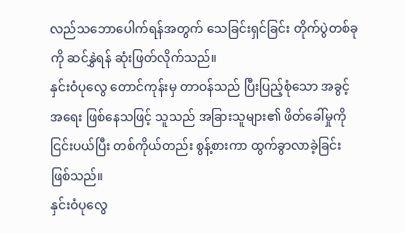လည်သဘောပေါက်ရန်အတွက် သေခြင်းရှင်ခြင်း တိုက်ပွဲတစ်ခုကို ဆင်နွှဲရန် ဆုံးဖြတ်လိုက်သည်။
နှင်းဝံပုလွေ တောင်ကုန်းမှ တာဝန်သည် ပြီးပြည့်စုံသော အခွင့်အရေး ဖြစ်နေသဖြင့် သူသည် အခြားသူများ၏ ဖိတ်ခေါ်မှုကို ငြင်းပယ်ပြီး တစ်ကိုယ်တည်း စွန့်စားကာ ထွက်ခွာလာခဲ့ခြင်း ဖြစ်သည်။
နှင်းဝံပုလွေ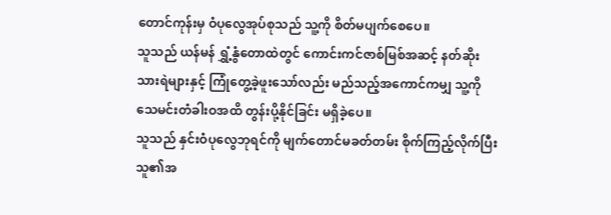တောင်ကုန်းမှ ဝံပုလွေအုပ်စုသည် သူ့ကို စိတ်မပျက်စေပေ။
သူသည် ယန်မန် ရွှံ့နွံတောထဲတွင် ကောင်းကင်ဇာစ်မြစ်အဆင့် နတ်ဆိုးသားရဲများနှင့် ကြုံတွေ့ခဲ့ဖူးသော်လည်း မည်သည့်အကောင်ကမျှ သူ့ကို သေမင်းတံခါးဝအထိ တွန်းပို့နိုင်ခြင်း မရှိခဲ့ပေ။
သူသည် နှင်းဝံပုလွေဘုရင်ကို မျက်တောင်မခတ်တမ်း စိုက်ကြည့်လိုက်ပြီး သူ၏အ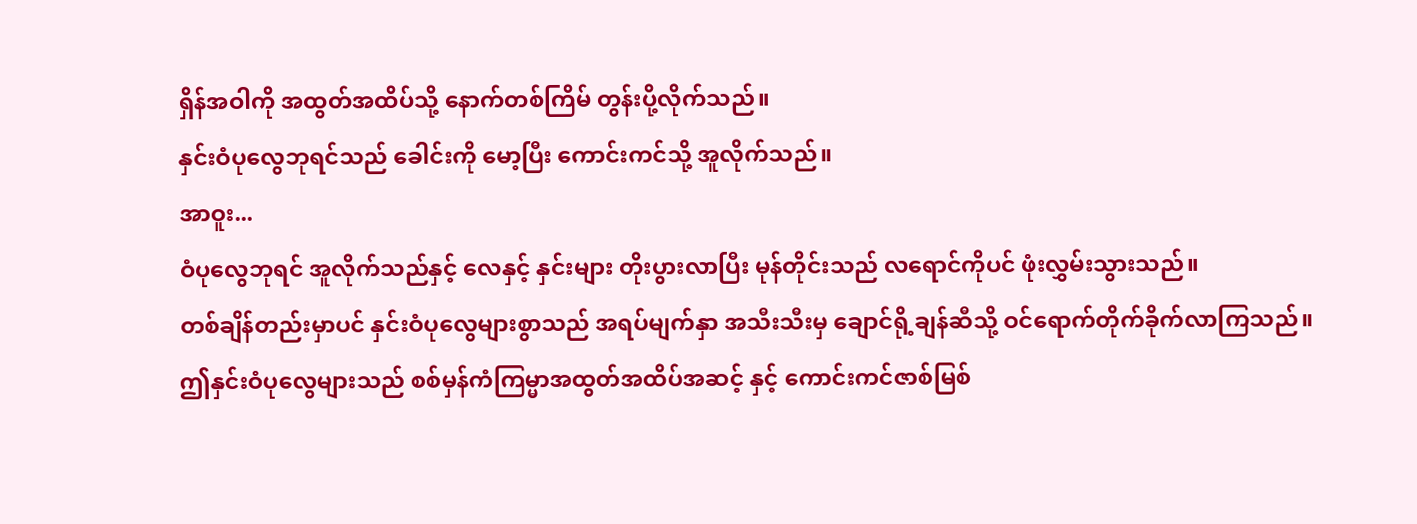ရှိန်အဝါကို အထွတ်အထိပ်သို့ နောက်တစ်ကြိမ် တွန်းပို့လိုက်သည်။
နှင်းဝံပုလွေဘုရင်သည် ခေါင်းကို မော့ပြီး ကောင်းကင်သို့ အူလိုက်သည်။
အာဝူး...
ဝံပုလွေဘုရင် အူလိုက်သည်နှင့် လေနှင့် နှင်းများ တိုးပွားလာပြီး မုန်တိုင်းသည် လရောင်ကိုပင် ဖုံးလွှမ်းသွားသည်။
တစ်ချိန်တည်းမှာပင် နှင်းဝံပုလွေများစွာသည် အရပ်မျက်နှာ အသီးသီးမှ ချောင်ရို့ချန်ဆီသို့ ဝင်ရောက်တိုက်ခိုက်လာကြသည်။
ဤနှင်းဝံပုလွေများသည် စစ်မှန်ကံကြမ္မာအထွတ်အထိပ်အဆင့် နှင့် ကောင်းကင်ဇာစ်မြစ်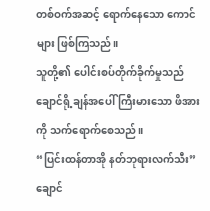တစ်ဝက်အဆင့် ရောက်နေသော ကောင်များ ဖြစ်ကြသည်။
သူတို့၏ ပေါင်းစပ်တိုက်ခိုက်မှုသည် ချောင်ရို့ချန်အပေါ် ကြီးမားသော ဖိအားကို သက်ရောက်စေသည်။
“ပြင်းထန်တာအို နတ်ဘုရားလက်သီး”
ချောင်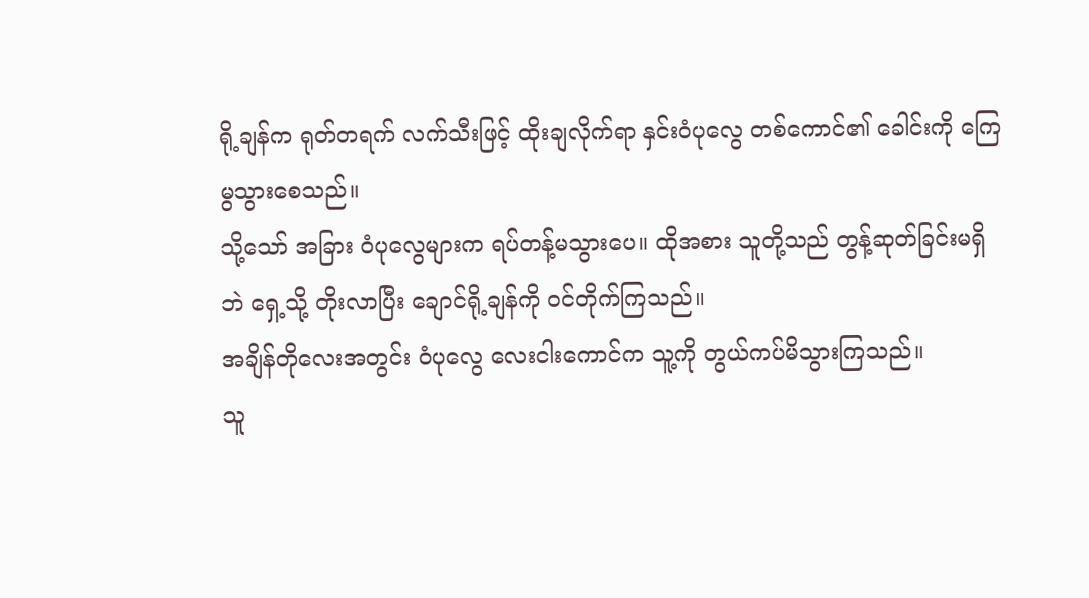ရို့ချန်က ရုတ်တရက် လက်သီးဖြင့် ထိုးချလိုက်ရာ နှင်းဝံပုလွေ တစ်ကောင်၏ ခေါင်းကို ကြေမွသွားစေသည်။
သို့သော် အခြား ဝံပုလွေများက ရပ်တန့်မသွားပေ။ ထိုအစား သူတို့သည် တွန့်ဆုတ်ခြင်းမရှိဘဲ ရှေ့သို့ တိုးလာပြီး ချောင်ရို့ချန်ကို ဝင်တိုက်ကြသည်။
အချိန်တိုလေးအတွင်း ဝံပုလွေ လေးငါးကောင်က သူ့ကို တွယ်ကပ်မိသွားကြသည်။
သူ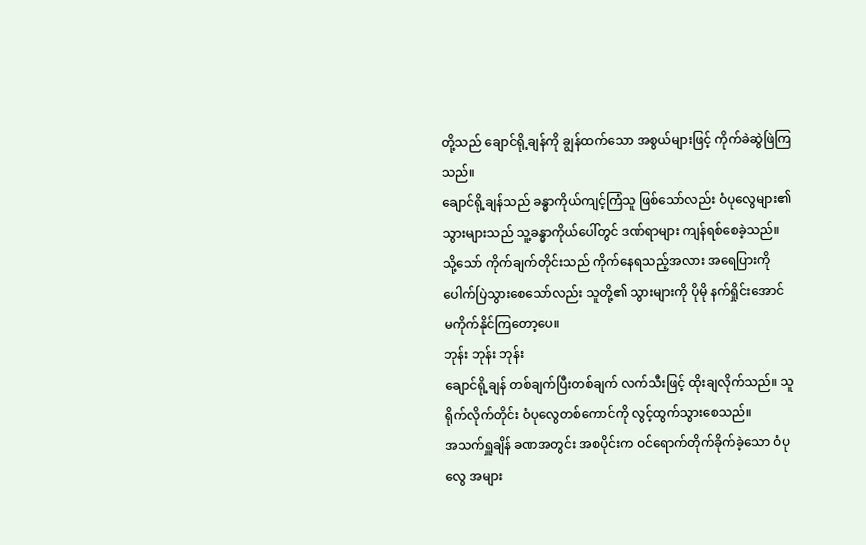တို့သည် ချောင်ရို့ချန်ကို ချွန်ထက်သော အစွယ်များဖြင့် ကိုက်ခဲဆွဲဖြဲကြသည်။
ချောင်ရို့ချန်သည် ခန္ဓာကိုယ်ကျင့်ကြံသူ ဖြစ်သော်လည်း ဝံပုလွေများ၏ သွားများသည် သူ့ခန္ဓာကိုယ်ပေါ်တွင် ဒဏ်ရာများ ကျန်ရစ်စေခဲ့သည်။
သို့သော် ကိုက်ချက်တိုင်းသည် ကိုက်နေရသည့်အလား အရေပြားကို ပေါက်ပြဲသွားစေသော်လည်း သူတို့၏ သွားများကို ပိုမို နက်ရှိုင်းအောင် မကိုက်နိုင်ကြတော့ပေ။
ဘုန်း ဘုန်း ဘုန်း
ချောင်ရို့ချန် တစ်ချက်ပြီးတစ်ချက် လက်သီးဖြင့် ထိုးချလိုက်သည်။ သူ ရိုက်လိုက်တိုင်း ဝံပုလွေတစ်ကောင်ကို လွင့်ထွက်သွားစေသည်။
အသက်ရှူချိန် ခဏအတွင်း အစပိုင်းက ဝင်ရောက်တိုက်ခိုက်ခဲ့သော ဝံပုလွေ အများ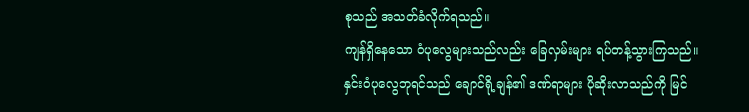စုသည် အသတ်ခံလိုက်ရသည်။
ကျန်ရှိနေသော ဝံပုလွေများသည်လည်း ခြေလှမ်းများ ရပ်တန့်သွားကြသည်။
နှင်းဝံပုလွေဘုရင်သည် ချောင်ရို့ချန်၏ ဒဏ်ရာများ ပိုဆိုးလာသည်ကို မြင်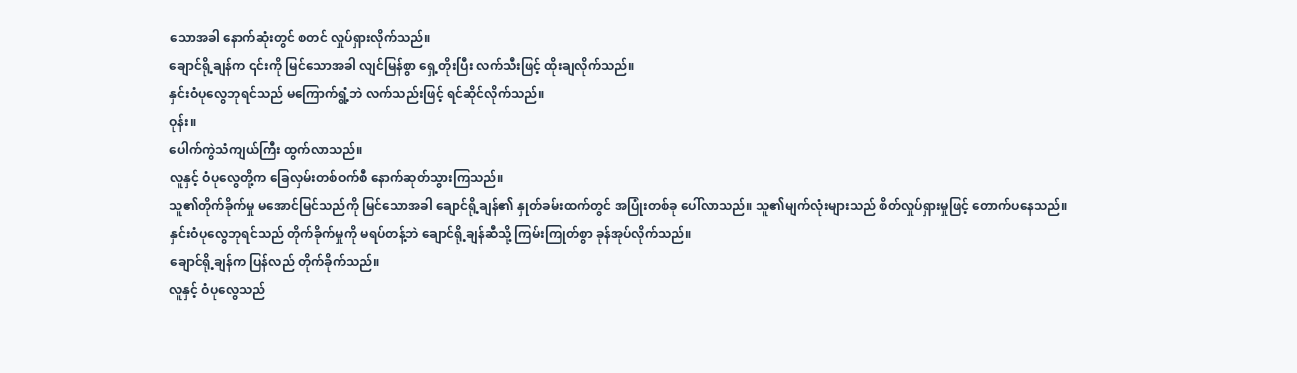သောအခါ နောက်ဆုံးတွင် စတင် လှုပ်ရှားလိုက်သည်။
ချောင်ရို့ချန်က ၎င်းကို မြင်သောအခါ လျင်မြန်စွာ ရှေ့တိုးပြီး လက်သီးဖြင့် ထိုးချလိုက်သည်။
နှင်းဝံပုလွေဘုရင်သည် မကြောက်ရွံ့ဘဲ လက်သည်းဖြင့် ရင်ဆိုင်လိုက်သည်။
ဝုန်း။
ပေါက်ကွဲသံကျယ်ကြီး ထွက်လာသည်။
လူနှင့် ဝံပုလွေတို့က ခြေလှမ်းတစ်ဝက်စီ နောက်ဆုတ်သွားကြသည်။
သူ၏တိုက်ခိုက်မှု မအောင်မြင်သည်ကို မြင်သောအခါ ချောင်ရို့ချန်၏ နှုတ်ခမ်းထက်တွင် အပြုံးတစ်ခု ပေါ်လာသည်။ သူ၏မျက်လုံးများသည် စိတ်လှုပ်ရှားမှုဖြင့် တောက်ပနေသည်။
နှင်းဝံပုလွေဘုရင်သည် တိုက်ခိုက်မှုကို မရပ်တန့်ဘဲ ချောင်ရို့ချန်ဆီသို့ ကြမ်းကြုတ်စွာ ခုန်အုပ်လိုက်သည်။
ချောင်ရို့ချန်က ပြန်လည် တိုက်ခိုက်သည်။
လူနှင့် ဝံပုလွေသည်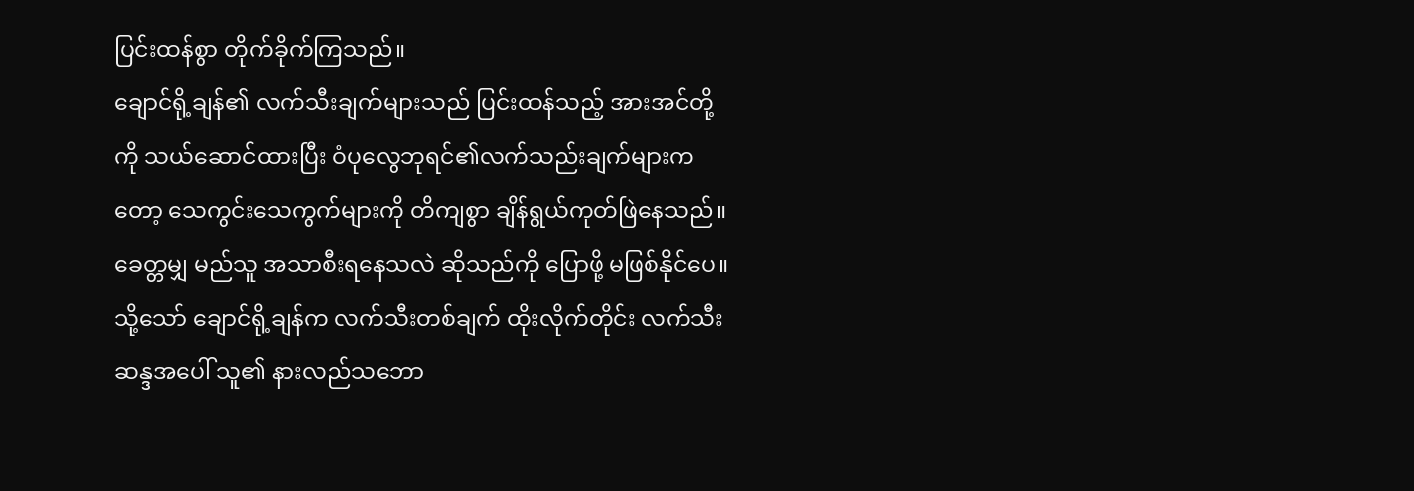ပြင်းထန်စွာ တိုက်ခိုက်ကြသည်။
ချောင်ရို့ချန်၏ လက်သီးချက်များသည် ပြင်းထန်သည့် အားအင်တို့ကို သယ်ဆောင်ထားပြီး ဝံပုလွေဘုရင်၏လက်သည်းချက်များကတော့ သေကွင်းသေကွက်များကို တိကျစွာ ချိန်ရွယ်ကုတ်ဖြဲနေသည်။
ခေတ္တမျှ မည်သူ အသာစီးရနေသလဲ ဆိုသည်ကို ပြောဖို့ မဖြစ်နိုင်ပေ။
သို့သော် ချောင်ရို့ချန်က လက်သီးတစ်ချက် ထိုးလိုက်တိုင်း လက်သီးဆန္ဒအပေါ် သူ၏ နားလည်သဘော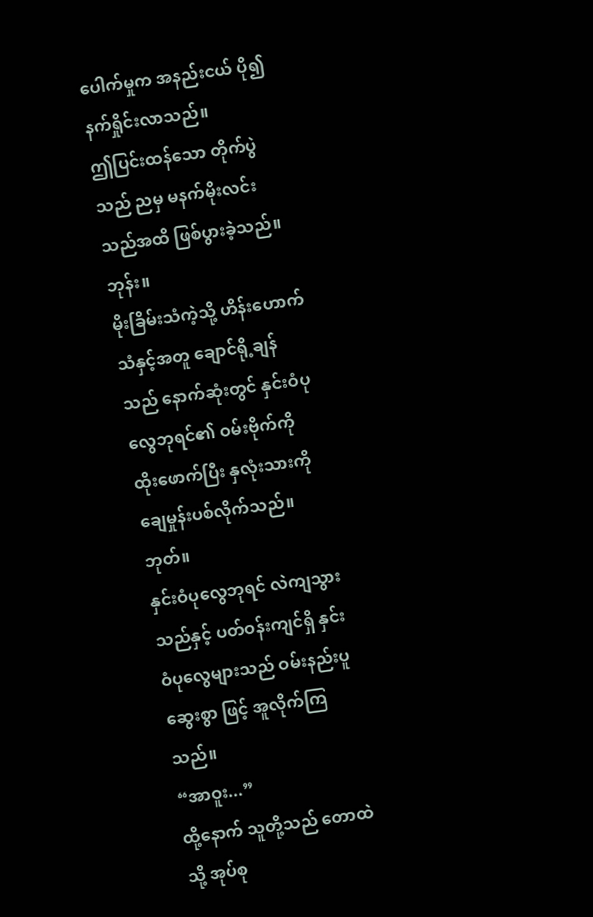ပေါက်မှုက အနည်းငယ် ပို၍နက်ရှိုင်းလာသည်။
ဤပြင်းထန်သော တိုက်ပွဲသည် ညမှ မနက်မိုးလင်းသည်အထိ ဖြစ်ပွားခဲ့သည်။
ဘုန်း။
မိုးခြိမ်းသံကဲ့သို့ ဟိန်းဟောက်သံနှင့်အတူ ချောင်ရို့ချန်သည် နောက်ဆုံးတွင် နှင်းဝံပုလွေဘုရင်၏ ဝမ်းဗိုက်ကို ထိုးဖောက်ပြီး နှလုံးသားကို ချေမှုန်းပစ်လိုက်သည်။
ဘုတ်။
နှင်းဝံပုလွေဘုရင် လဲကျသွားသည်နှင့် ပတ်ဝန်းကျင်ရှိ နှင်းဝံပုလွေများသည် ဝမ်းနည်းပူဆွေးစွာ ဖြင့် အူလိုက်ကြသည်။
“အာဝူး...”
ထို့နောက် သူတို့သည် တောထဲသို့ အုပ်စု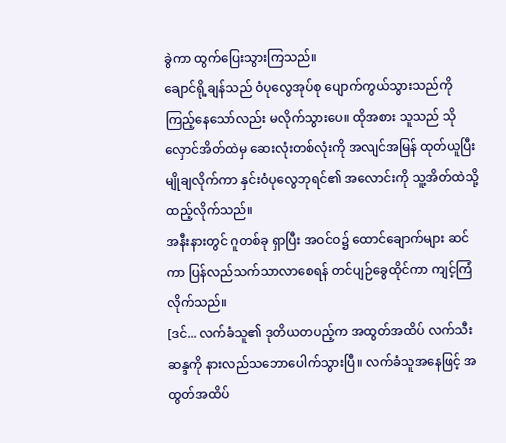ခွဲကာ ထွက်ပြေးသွားကြသည်။
ချောင်ရို့ချန်သည် ဝံပုလွေအုပ်စု ပျောက်ကွယ်သွားသည်ကို ကြည့်နေသော်လည်း မလိုက်သွားပေ။ ထိုအစား သူသည် သိုလှောင်အိတ်ထဲမှ ဆေးလုံးတစ်လုံးကို အလျင်အမြန် ထုတ်ယူပြီး မျိုချလိုက်ကာ နှင်းဝံပုလွေဘုရင်၏ အလောင်းကို သူ့အိတ်ထဲသို့ ထည့်လိုက်သည်။
အနီးနားတွင် ဂူတစ်ခု ရှာပြီး အဝင်ဝ၌ ထောင်ချောက်များ ဆင်ကာ ပြန်လည်သက်သာလာစေရန် တင်ပျဉ်ခွေထိုင်ကာ ကျင့်ကြံလိုက်သည်။
[ဒင်... လက်ခံသူ၏ ဒုတိယတပည့်က အထွတ်အထိပ် လက်သီးဆန္ဒကို နားလည်သဘောပေါက်သွားပြီ။ လက်ခံသူအနေဖြင့် အထွတ်အထိပ်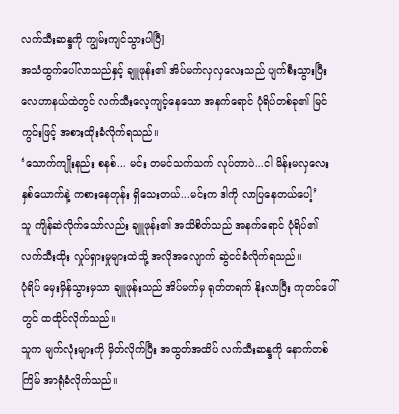လက်သီးဆန္ဒကို ကျွမ်းကျင်သွားပါပြီ]
အသံထွက်ပေါ်လာသည်နှင့် ချူဖုန်း၏ အိပ်မက်လှလှလေးသည် ပျက်စီးသွားပြီး လေဟာနယ်ထဲတွင် လက်သီးလေ့ကျင့်နေသော အနက်ရောင် ပုံရိပ်တစ်ခု၏ မြင်ကွင်းဖြင့် အစားထိုးခံလိုက်ရသည်။
‘သောက်ကျိုးနည်း စနစ်... မင်း တမင်သက်သက် လုပ်တာပဲ...ငါ မိန်းမလှလေးနှစ်ယောက်နဲ့ ကစားနေတုန်း ရှိသေးတယ်...မင်းက ဒါကို လာပြနေတယ်ပေါ့’
သူ ကျိန်ဆဲလိုက်သော်လည်း ချူဖုန်း၏ အသိစိတ်သည် အနက်ရောင် ပုံရိပ်၏ လက်သီးထိုး လှုပ်ရှားမှုများထဲသို့ အလိုအလျောက် ဆွဲငင်ခံလိုက်ရသည်။
ပုံရိပ် မှေးမှိန်သွားမှသာ ချူဖုန်းသည် အိပ်မက်မှ ရုတ်တရက် နိုးလာပြီး ကုတင်ပေါ်တွင် ထထိုင်လိုက်သည်။
သူက မျက်လုံးများကို မှိတ်လိုက်ပြီး အထွတ်အထိပ် လက်သီးဆန္ဒကို နောက်တစ်ကြိမ် အာရုံခံလိုက်သည်။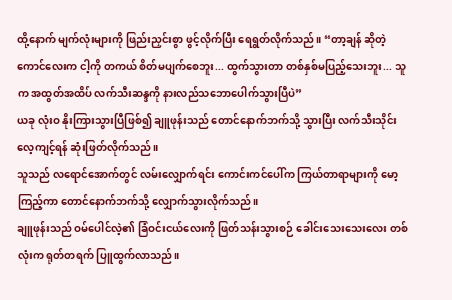ထို့နောက် မျက်လုံးများကို ဖြည်းညှင်းစွာ ဖွင့်လိုက်ပြီး ရေရွတ်လိုက်သည်။ “တာ့ချန် ဆိုတဲ့ ကောင်လေးက ငါ့ကို တကယ် စိတ်မပျက်စေဘူး... ထွက်သွားတာ တစ်နှစ်မပြည့်သေးဘူး... သူက အထွတ်အထိပ် လက်သီးဆန္ဒကို နားလည်သဘောပေါက်သွားပြီပဲ”
ယခု လုံးဝ နိုးကြားသွားပြီဖြစ်၍ ချူဖုန်းသည် တောင်နောက်ဘက်သို့ သွားပြီး လက်သီးသိုင်း လေ့ကျင့်ရန် ဆုံးဖြတ်လိုက်သည်။
သူသည် လရောင်အောက်တွင် လမ်းလျှောက်ရင်း ကောင်းကင်ပေါ်က ကြယ်တာရာများကို မော့ကြည့်ကာ တောင်နောက်ဘက်သို့ လျှောက်သွားလိုက်သည်။
ချူဖုန်းသည် ဝမ်ပေါင်လဲ့၏ ခြံဝင်းငယ်လေးကို ဖြတ်သန်းသွားစဉ် ခေါင်းသေးသေးလေး တစ်လုံးက ရုတ်တရက် ပြူထွက်လာသည်။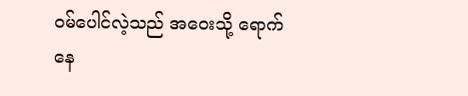ဝမ်ပေါင်လဲ့သည် အဝေးသို့ ရောက်နေ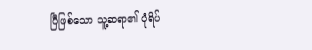ပြီဖြစ်သော သူ့ဆရာ၏ ပုံရိပ်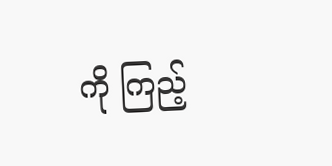ကို ကြည့်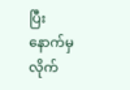ပြီး နောက်မှ လိုက်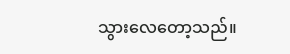သွားလေတော့သည်။